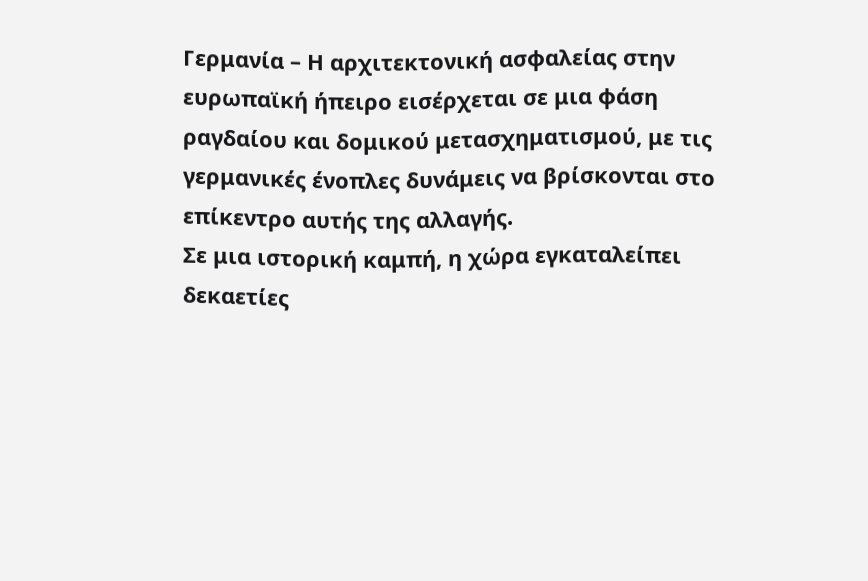Γερμανία – Η αρχιτεκτονική ασφαλείας στην ευρωπαϊκή ήπειρο εισέρχεται σε μια φάση ραγδαίου και δομικού μετασχηματισμού, με τις γερμανικές ένοπλες δυνάμεις να βρίσκονται στο επίκεντρο αυτής της αλλαγής.
Σε μια ιστορική καμπή, η χώρα εγκαταλείπει δεκαετίες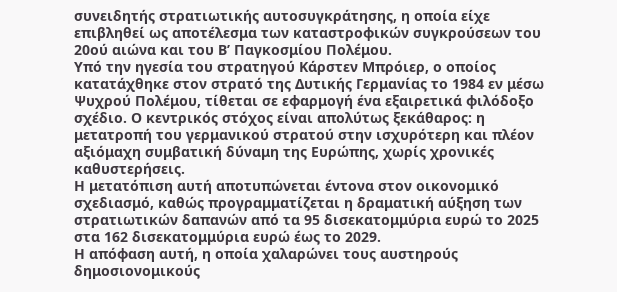συνειδητής στρατιωτικής αυτοσυγκράτησης, η οποία είχε επιβληθεί ως αποτέλεσμα των καταστροφικών συγκρούσεων του 20ού αιώνα και του Β’ Παγκοσμίου Πολέμου.
Υπό την ηγεσία του στρατηγού Κάρστεν Μπρόιερ, ο οποίος κατατάχθηκε στον στρατό της Δυτικής Γερμανίας το 1984 εν μέσω Ψυχρού Πολέμου, τίθεται σε εφαρμογή ένα εξαιρετικά φιλόδοξο σχέδιο. Ο κεντρικός στόχος είναι απολύτως ξεκάθαρος: η μετατροπή του γερμανικού στρατού στην ισχυρότερη και πλέον αξιόμαχη συμβατική δύναμη της Ευρώπης, χωρίς χρονικές καθυστερήσεις.
Η μετατόπιση αυτή αποτυπώνεται έντονα στον οικονομικό σχεδιασμό, καθώς προγραμματίζεται η δραματική αύξηση των στρατιωτικών δαπανών από τα 95 δισεκατομμύρια ευρώ το 2025 στα 162 δισεκατομμύρια ευρώ έως το 2029.
Η απόφαση αυτή, η οποία χαλαρώνει τους αυστηρούς δημοσιονομικούς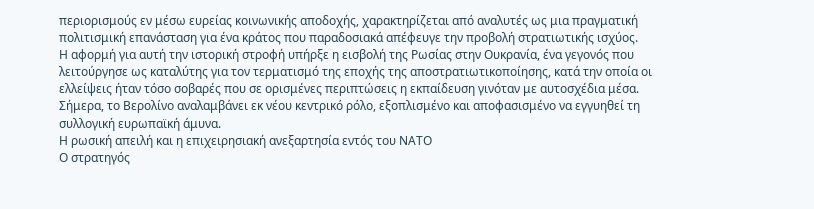περιορισμούς εν μέσω ευρείας κοινωνικής αποδοχής, χαρακτηρίζεται από αναλυτές ως μια πραγματική πολιτισμική επανάσταση για ένα κράτος που παραδοσιακά απέφευγε την προβολή στρατιωτικής ισχύος.
Η αφορμή για αυτή την ιστορική στροφή υπήρξε η εισβολή της Ρωσίας στην Ουκρανία, ένα γεγονός που λειτούργησε ως καταλύτης για τον τερματισμό της εποχής της αποστρατιωτικοποίησης, κατά την οποία οι ελλείψεις ήταν τόσο σοβαρές που σε ορισμένες περιπτώσεις η εκπαίδευση γινόταν με αυτοσχέδια μέσα.
Σήμερα, το Βερολίνο αναλαμβάνει εκ νέου κεντρικό ρόλο, εξοπλισμένο και αποφασισμένο να εγγυηθεί τη συλλογική ευρωπαϊκή άμυνα.
Η ρωσική απειλή και η επιχειρησιακή ανεξαρτησία εντός του ΝΑΤΟ
Ο στρατηγός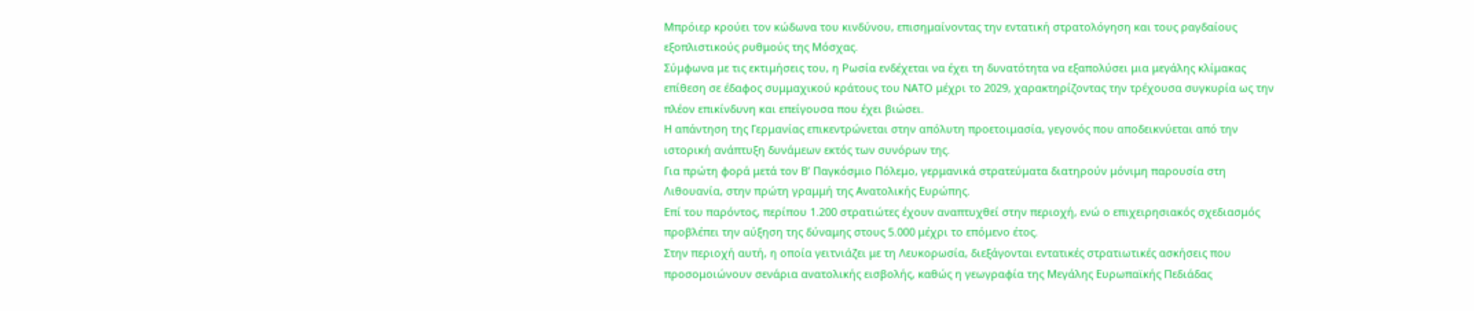Μπρόιερ κρούει τον κώδωνα του κινδύνου, επισημαίνοντας την εντατική στρατολόγηση και τους ραγδαίους εξοπλιστικούς ρυθμούς της Μόσχας.
Σύμφωνα με τις εκτιμήσεις του, η Ρωσία ενδέχεται να έχει τη δυνατότητα να εξαπολύσει μια μεγάλης κλίμακας επίθεση σε έδαφος συμμαχικού κράτους του ΝΑΤΟ μέχρι το 2029, χαρακτηρίζοντας την τρέχουσα συγκυρία ως την πλέον επικίνδυνη και επείγουσα που έχει βιώσει.
Η απάντηση της Γερμανίας επικεντρώνεται στην απόλυτη προετοιμασία, γεγονός που αποδεικνύεται από την ιστορική ανάπτυξη δυνάμεων εκτός των συνόρων της.
Για πρώτη φορά μετά τον Β’ Παγκόσμιο Πόλεμο, γερμανικά στρατεύματα διατηρούν μόνιμη παρουσία στη Λιθουανία, στην πρώτη γραμμή της Ανατολικής Ευρώπης.
Επί του παρόντος, περίπου 1.200 στρατιώτες έχουν αναπτυχθεί στην περιοχή, ενώ ο επιχειρησιακός σχεδιασμός προβλέπει την αύξηση της δύναμης στους 5.000 μέχρι το επόμενο έτος.
Στην περιοχή αυτή, η οποία γειτνιάζει με τη Λευκορωσία, διεξάγονται εντατικές στρατιωτικές ασκήσεις που προσομοιώνουν σενάρια ανατολικής εισβολής, καθώς η γεωγραφία της Μεγάλης Ευρωπαϊκής Πεδιάδας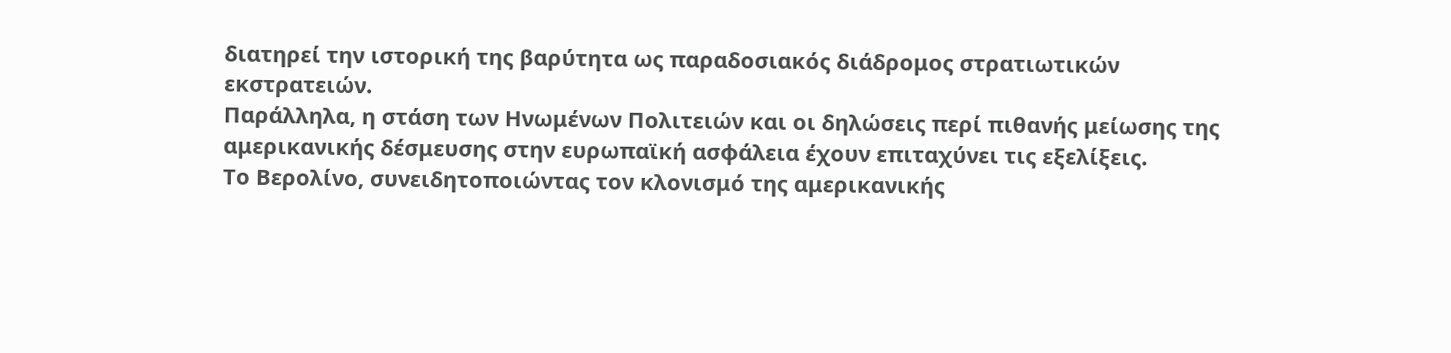διατηρεί την ιστορική της βαρύτητα ως παραδοσιακός διάδρομος στρατιωτικών εκστρατειών.
Παράλληλα, η στάση των Ηνωμένων Πολιτειών και οι δηλώσεις περί πιθανής μείωσης της αμερικανικής δέσμευσης στην ευρωπαϊκή ασφάλεια έχουν επιταχύνει τις εξελίξεις.
Το Βερολίνο, συνειδητοποιώντας τον κλονισμό της αμερικανικής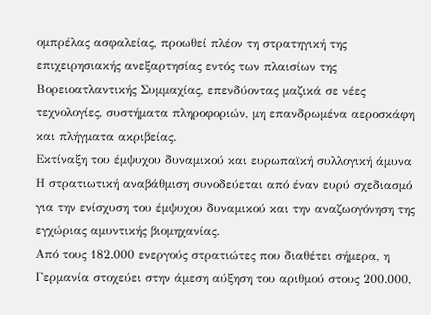ομπρέλας ασφαλείας, προωθεί πλέον τη στρατηγική της επιχειρησιακής ανεξαρτησίας εντός των πλαισίων της Βορειοατλαντικής Συμμαχίας, επενδύοντας μαζικά σε νέες τεχνολογίες, συστήματα πληροφοριών, μη επανδρωμένα αεροσκάφη και πλήγματα ακριβείας.
Εκτίναξη του έμψυχου δυναμικού και ευρωπαϊκή συλλογική άμυνα
Η στρατιωτική αναβάθμιση συνοδεύεται από έναν ευρύ σχεδιασμό για την ενίσχυση του έμψυχου δυναμικού και την αναζωογόνηση της εγχώριας αμυντικής βιομηχανίας.
Από τους 182.000 ενεργούς στρατιώτες που διαθέτει σήμερα, η Γερμανία στοχεύει στην άμεση αύξηση του αριθμού στους 200.000,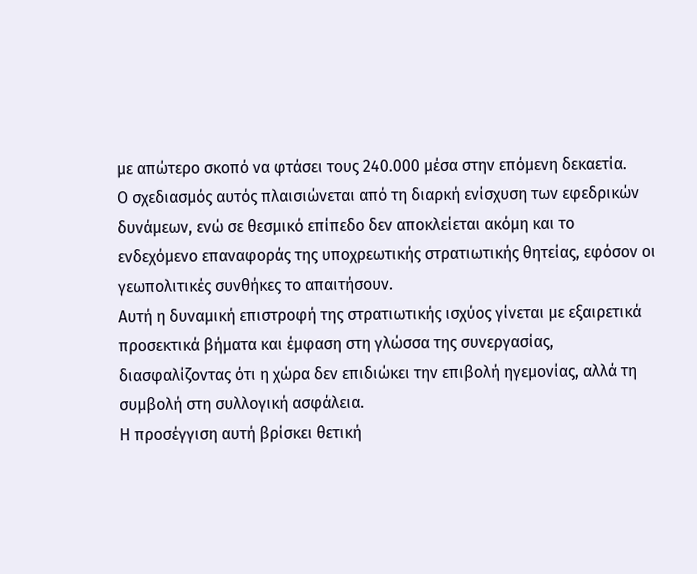με απώτερο σκοπό να φτάσει τους 240.000 μέσα στην επόμενη δεκαετία.
Ο σχεδιασμός αυτός πλαισιώνεται από τη διαρκή ενίσχυση των εφεδρικών δυνάμεων, ενώ σε θεσμικό επίπεδο δεν αποκλείεται ακόμη και το ενδεχόμενο επαναφοράς της υποχρεωτικής στρατιωτικής θητείας, εφόσον οι γεωπολιτικές συνθήκες το απαιτήσουν.
Αυτή η δυναμική επιστροφή της στρατιωτικής ισχύος γίνεται με εξαιρετικά προσεκτικά βήματα και έμφαση στη γλώσσα της συνεργασίας, διασφαλίζοντας ότι η χώρα δεν επιδιώκει την επιβολή ηγεμονίας, αλλά τη συμβολή στη συλλογική ασφάλεια.
Η προσέγγιση αυτή βρίσκει θετική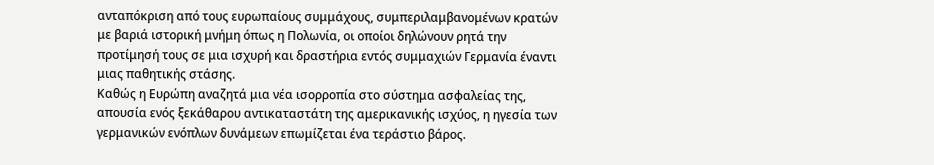ανταπόκριση από τους ευρωπαίους συμμάχους, συμπεριλαμβανομένων κρατών με βαριά ιστορική μνήμη όπως η Πολωνία, οι οποίοι δηλώνουν ρητά την προτίμησή τους σε μια ισχυρή και δραστήρια εντός συμμαχιών Γερμανία έναντι μιας παθητικής στάσης.
Καθώς η Ευρώπη αναζητά μια νέα ισορροπία στο σύστημα ασφαλείας της, απουσία ενός ξεκάθαρου αντικαταστάτη της αμερικανικής ισχύος, η ηγεσία των γερμανικών ενόπλων δυνάμεων επωμίζεται ένα τεράστιο βάρος.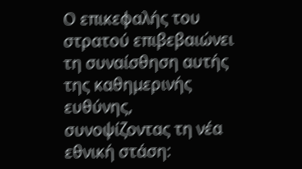Ο επικεφαλής του στρατού επιβεβαιώνει τη συναίσθηση αυτής της καθημερινής ευθύνης, συνοψίζοντας τη νέα εθνική στάση: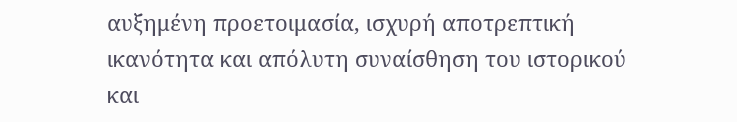αυξημένη προετοιμασία, ισχυρή αποτρεπτική ικανότητα και απόλυτη συναίσθηση του ιστορικού και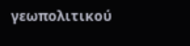γεωπολιτικού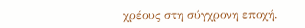χρέους στη σύγχρονη εποχή.